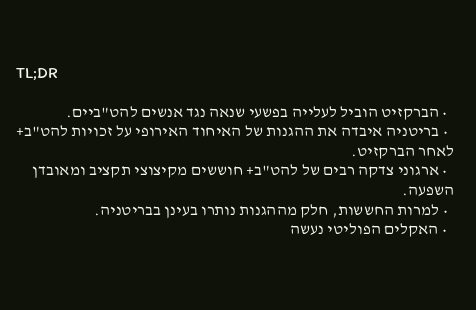TL;DR

  • הברקזיט הוביל לעלייה בפשעי שנאה נגד אנשים להט"ביים.
  • בריטניה איבדה את ההגנות של האיחוד האירופי על זכויות להט"ב+ לאחר הברקזיט.
  • ארגוני צדקה רבים של להט"ב+ חוששים מקיצוצי תקציב ומאובדן השפעה.
  • למרות החששות, חלק מההגנות נותרו בעינן בבריטניה.
  • האקלים הפוליטי נעשה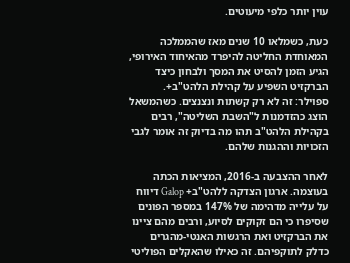עוין יותר כלפי מיעוטים.

כעת, כשמלאו 10 שנים מאז שהממלכה המאוחדת החליטה להיפרד מהאיחוד האירופי, הגיע הזמן להסיט את המסך ולבחון כיצד הברקזיט השפיע על קהילת הלהט"ב+. ספוילר: זה לא רק קשתות ונצנצים. כשהמשאל הוצג כהזדמנות ל"השבת השליטה", רבים בקהילת הלהט"ב תהו מה בדיוק זה אומר לגבי הזכויות וההגנות שלהם.

לאחר ההצבעה ב-2016, המציאות הכתה בעוצמה. ארגון הצדקה ללהט"ב+ Galop דיווח על עלייה מדהימה של 147% במספר הפונים שסיפרו כי הם זקוקים לסיוע, ורבים מהם ציינו את הברקזיט ואת הרגשות האנטי-מהגרים כדלק לתוקפיהם. זה כאילו שהאקלים הפוליטי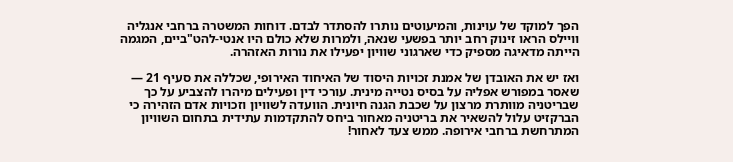הפך למוקד של עוינות, והמיעוטים נותרו להסתדר לבדם. דוחות המשטרה ברחבי אנגליה וויילס הראו זינוק רחב יותר בפשעי שנאה, ולמרות שלא כולם היו אנטי-להט"ביים, המגמה הייתה מדאיגה מספיק כדי שארגוני שוויון יפעילו את נורות האזהרה.

ואז יש את האובדן של אמנת זכויות היסוד של האיחוד האירופי, שכללה את סעיף 21 — שאסר במפורש אפליה על בסיס נטייה מינית. עורכי דין ופעילים מיהרו להצביע על כך שבריטניה מוותרת מרצון על שכבת הגנה חיונית. הוועדה לשוויון וזכויות אדם הזהירה כי הברקזיט עלול להשאיר את בריטניה מאחור ביחס להתקדמות עתידית בתחום השוויון המתרחשת ברחבי אירופה. ממש צעד לאחור!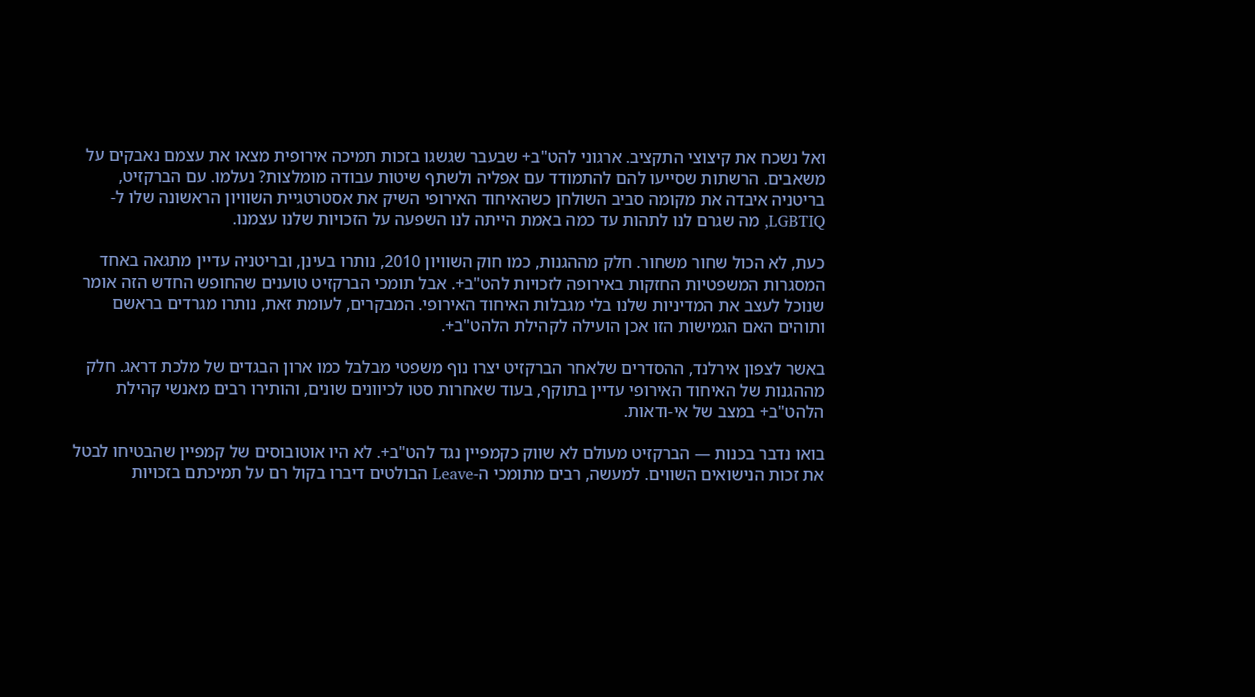ואל נשכח את קיצוצי התקציב. ארגוני להט"ב+ שבעבר שגשגו בזכות תמיכה אירופית מצאו את עצמם נאבקים על משאבים. הרשתות שסייעו להם להתמודד עם אפליה ולשתף שיטות עבודה מומלצות? נעלמו. עם הברקזיט, בריטניה איבדה את מקומה סביב השולחן כשהאיחוד האירופי השיק את אסטרטגיית השוויון הראשונה שלו ל-LGBTIQ, מה שגרם לנו לתהות עד כמה באמת הייתה לנו השפעה על הזכויות שלנו עצמנו.

כעת, לא הכול שחור משחור. חלק מההגנות, כמו חוק השוויון 2010, נותרו בעינן, ובריטניה עדיין מתגאה באחד המסגרות המשפטיות החזקות באירופה לזכויות להט"ב+. אבל תומכי הברקזיט טוענים שהחופש החדש הזה אומר שנוכל לעצב את המדיניות שלנו בלי מגבלות האיחוד האירופי. המבקרים, לעומת זאת, נותרו מגרדים בראשם ותוהים האם הגמישות הזו אכן הועילה לקהילת הלהט"ב+.

באשר לצפון אירלנד, ההסדרים שלאחר הברקזיט יצרו נוף משפטי מבלבל כמו ארון הבגדים של מלכת דראג. חלק מההגנות של האיחוד האירופי עדיין בתוקף, בעוד שאחרות סטו לכיוונים שונים, והותירו רבים מאנשי קהילת הלהט"ב+ במצב של אי-ודאות.

בואו נדבר בכנות — הברקזיט מעולם לא שווק כקמפיין נגד להט"ב+. לא היו אוטובוסים של קמפיין שהבטיחו לבטל את זכות הנישואים השווים. למעשה, רבים מתומכי ה-Leave הבולטים דיברו בקול רם על תמיכתם בזכויות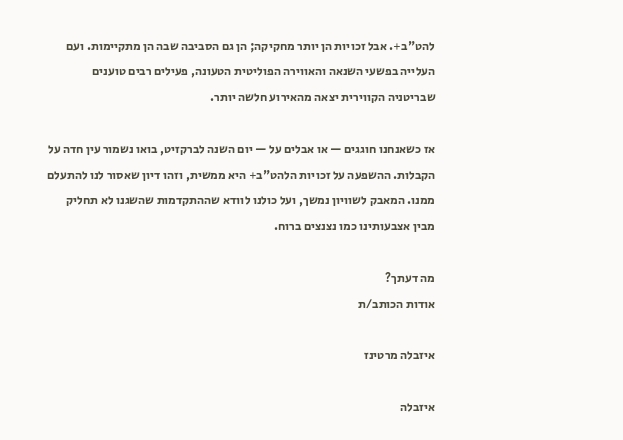להט"ב+. אבל זכויות הן יותר מחקיקה; הן גם הסביבה שבה הן מתקיימות. ועם העלייה בפשעי השנאה והאווירה הפוליטית הטעונה, פעילים רבים טוענים שבריטניה הקווירית יצאה מהאירוע חלשה יותר.

אז כשאנחנו חוגגים — או אבלים על — יום השנה לברקזיט, בואו נשמור עין חדה על הקבלות. ההשפעה על זכויות הלהט"ב+ היא ממשית, וזהו דיון שאסור לנו להתעלם ממנו. המאבק לשוויון נמשך, ועל כולנו לוודא שההתקדמות שהשגנו לא תחליק מבין אצבעותינו כמו נצנצים ברוח.

מה דעתך?
אודות הכותב/ת

איזבלה מרטינז

איזבלה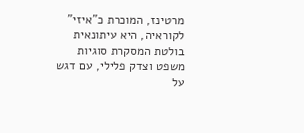מרטינז, המוכרת כ"איזי" לקוראיה, היא עיתונאית בולטת המסקרת סוגיות משפט וצדק פלילי, עם דגש על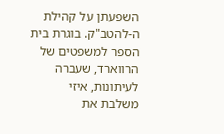השפעתן על קהילת ה-להטב"ק. בוגרת בית הספר למשפטים של הרווארד, שעברה לעיתונות, איזי משלבת את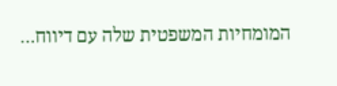המומחיות המשפטית שלה עם דיווח…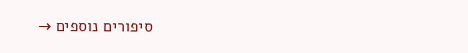סיפורים נוספים →